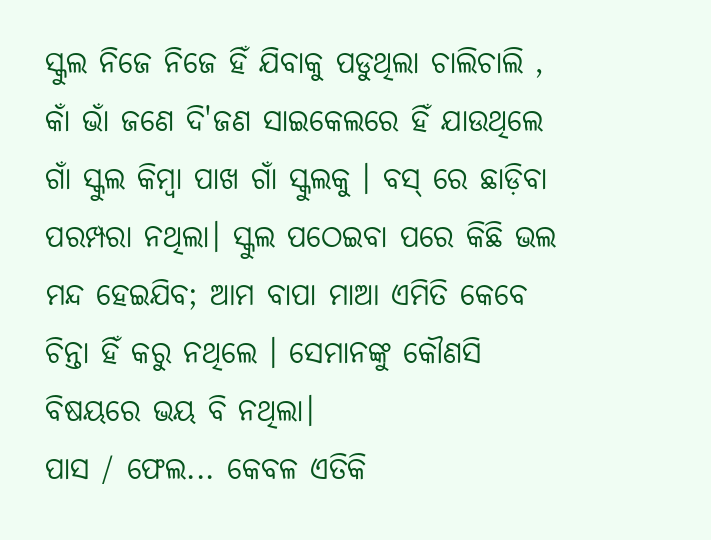ସ୍କୁଲ ନିଜେ ନିଜେ ହିଁ ଯିବାକୁ ପଡୁଥିଲା ଚାଲିଚାଲି , କାଁ ଭାଁ ଜଣେ ଦି'ଜଣ ସାଇକେଲରେ ହିଁ ଯାଉଥିଲେ ଗାଁ ସ୍କୁଲ କିମ୍ବା ପାଖ ଗାଁ ସ୍କୁଲକୁ । ବସ୍ ରେ ଛାଡ଼ିବା ପରମ୍ପରା ନଥିଲା। ସ୍କୁଲ ପଠେଇବା ପରେ କିଛି ଭଲ ମନ୍ଦ ହେଇଯିବ; ଆମ ବାପା ମାଆ ଏମିତି କେବେ ଚିନ୍ତା ହିଁ କରୁ ନଥିଲେ । ସେମାନଙ୍କୁ କୌଣସି ବିଷୟରେ ଭୟ ବି ନଥିଲା।
ପାସ / ଫେଲ... କେବଳ ଏତିକି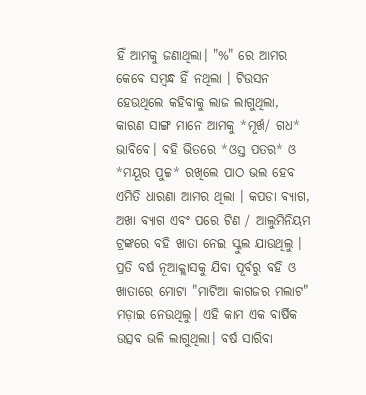ହିଁ ଆମକୁ ଜଣାଥିଲା। "%" ରେ ଆମର କେବେ ସମ୍ବନ୍ଧ ହିଁ ନଥିଲା । ଟିଉସନ ହେଉଥିଲେ କହିବାକୁ ଲାଜ ଲାଗୁଥିଲା, କାରଣ ସାଙ୍ଗ ମାନେ ଆମକୁ *ମୂର୍ଖ/ ଗଧ* ଭାବିବେ। ବହି ଭିତରେ *ଓସ୍ତ ପତର* ଓ *ମୟୂର ପୁଚ୍ଚ* ରଖିଲେ ପାଠ ଭଲ ହେବ ଏମିତି ଧାରଣା ଆମର ଥିଲା । କପଡା ବ୍ୟାଗ, ଅଖା ବ୍ୟାଗ ଏବଂ ପରେ ଟିଣ / ଆଲୁମିନିୟମ ଟ୍ରଙ୍କରେ ବହି ଖାତା ନେଇ ସ୍କୁଲ ଯାଉଥିଲୁ । ପ୍ରତି ବର୍ଷ ନୂଆକ୍ଲାସକୁ ଯିବା ପୂର୍ବରୁ ବହି ଓ ଖାତାରେ ମୋଟା "ମାଟିଆ କାଗଜର ମଲାଟ" ମଡ଼ାଇ ନେଉଥିଲୁ। ଏହି କାମ ଏକ ବାର୍ଷିକ ଉତ୍ସବ ଭଳି ଲାଗୁଥିଲା। ବର୍ଷ ସାରିବା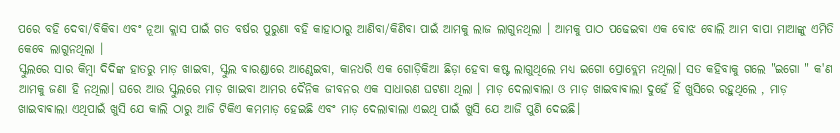ପରେ ବହି ଦେବା/ବିକିବା ଏବଂ ନୂଆ କ୍ଲାସ ପାଇଁ ଗତ ବର୍ଷର ପୁରୁଣା ବହି କାହାଠାରୁ ଆଣିବା/କିଣିବା ପାଇଁ ଆମକୁ ଲାଜ ଲାଗୁନଥିଲା । ଆମକୁ ପାଠ ପଢେଇବା ଏକ ବୋଝ ବୋଲି ଆମ ବାପା ମାଆଙ୍କୁ ଏମିତି କେବେ ଲାଗୁନଥିଲା ।
ସ୍କୁଲରେ ସାର କିମ୍ବା ଦିଦିଙ୍କ ହାତରୁ ମାଡ଼ ଖାଇବା, ସ୍କୁଲ ବାରଣ୍ଡାରେ ଆଣ୍ଠେଇବା, କାନଧରି ଏକ ଗୋଡ଼ିକିଆ ଛିଡ଼ା ହେବା କଷ୍ଟ ଲାଗୁଥିଲେ ମଧ୍ୟ ଇଗୋ ପ୍ରୋବ୍ଲେମ ନଥିଲା। ସତ କହିବାକୁ ଗଲେ "ଇଗୋ " କ'ଣ ଆମକୁ ଜଣା ହି ନଥିଲା। ଘରେ ଆଉ ସ୍କୁଲରେ ମାଡ଼ ଖାଇବା ଆମର ଦୈନିକ ଜୀବନର ଏକ ସାଧାରଣ ଘଟଣା ଥିଲା । ମାଡ଼ ଦେଲାଵାଲା ଓ ମାଡ଼ ଖାଇବାଵାଲା ଦୁହେଁ ହିଁ ଖୁସିରେ ରହୁଥିଲେ , ମାଡ଼ ଖାଇବାଵାଲା ଏଥିପାଇଁ ଖୁସି ଯେ କାଲି ଠାରୁ ଆଜି ଟିକିଏ କମମାଡ଼ ହେଇଛି ଏବଂ ମାଡ଼ ଦେଲାଵାଲା ଏଇଥି ପାଇଁ ଖୁସି ଯେ ଆଜି ପୁଣି ଦେଇଛି।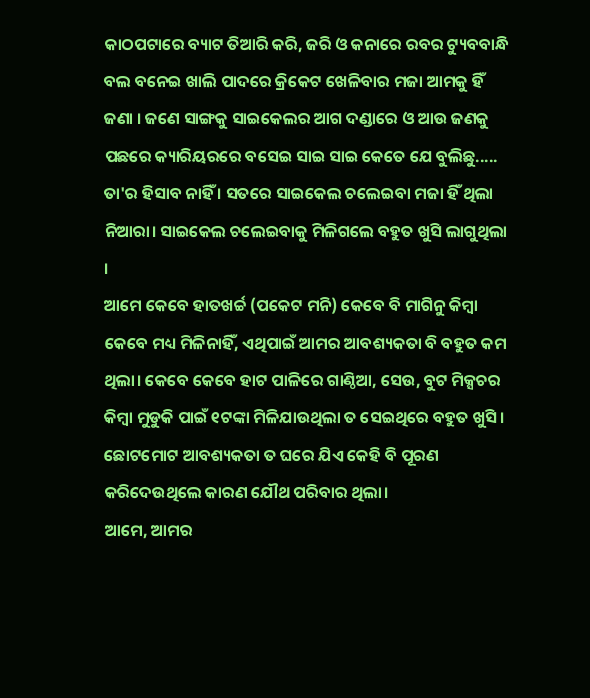କାଠପଟାରେ ବ୍ୟାଟ ତିଆରି କରି, ଜରି ଓ କନାରେ ରବର ଟ୍ୟୁବବାନ୍ଧି ବଲ ବନେଇ ଖାଲି ପାଦରେ କ୍ରିକେଟ ଖେଳିବାର ମଜା ଆମକୁ ହିଁ ଜଣା । ଜଣେ ସାଙ୍ଗକୁ ସାଇକେଲର ଆଗ ଦଣ୍ଡାରେ ଓ ଆଉ ଜଣକୁ ପଛରେ କ୍ୟାରିୟରରେ ବସେଇ ସାଇ ସାଇ କେତେ ଯେ ବୁଲିଛୁ..... ତା'ର ହିସାବ ନାହିଁ । ସତରେ ସାଇକେଲ ଚଲେଇବା ମଜା ହିଁ ଥିଲା ନିଆରା। ସାଇକେଲ ଚଲେଇବାକୁ ମିଳିଗଲେ ବହୁତ ଖୁସି ଲାଗୁଥିଲା ।
ଆମେ କେବେ ହାତଖର୍ଚ୍ଚ (ପକେଟ ମନି) କେବେ ବି ମାଗିନୁ କିମ୍ବା କେବେ ମଧ୍ୟ ମିଳିନାହିଁ, ଏଥିପାଇଁ ଆମର ଆବଶ୍ୟକତା ବି ବହୁତ କମ ଥିଲା। କେବେ କେବେ ହାଟ ପାଳିରେ ଗାଣ୍ଠିଆ, ସେଉ, ବୁଟ ମିକ୍ସଚର କିମ୍ବା ମୁଡୁକି ପାଇଁ ୧ଟଙ୍କା ମିଳିଯାଉଥିଲା ତ ସେଇଥିରେ ବହୁତ ଖୁସି। ଛୋଟମୋଟ ଆବଶ୍ୟକତା ତ ଘରେ ଯିଏ କେହି ବି ପୂରଣ କରିଦେଉଥିଲେ କାରଣ ଯୌଥ ପରିବାର ଥିଲା।
ଆମେ, ଆମର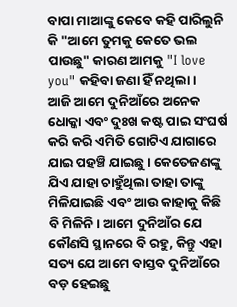ବାପା ମାଆଙ୍କୁ କେବେ କହି ପାରିଲୁନି କି "ଆମେ ତୁମକୁ କେତେ ଭଲ ପାଉଛୁ" କାରଣ ଆମକୁ "I love you" କହିବା ଜଣା ହିଁ ନଥିଲା ।
ଆଜି ଆମେ ଦୁନିଆଁରେ ଅନେକ ଧୋକ୍କା ଏବଂ ଦୁଃଖ କଷ୍ଟ ପାଇ ସଂଘର୍ଷ କରି କରି ଏମିତି ଗୋଟିଏ ଯାଗାରେ ଯାଇ ପହଞ୍ଚି ଯାଇଛୁ। କେତେଜଣଙ୍କୁ ଯିଏ ଯାହା ଚାହୁଁଥିଲା ତାହା ତାଙ୍କୁ ମିଳିଯାଇଛି ଏବଂ ଆଉ କାହାକୁ କିଛି ବି ମିଳିନି। ଆମେ ଦୁନିଆଁର ଯେ କୌଣସି ସ୍ଥାନରେ ବି ରହୁ, କିନ୍ତୁ ଏହା ସତ୍ୟ ଯେ ଆମେ ବାସ୍ତବ ଦୁନିଆଁରେ ବଡ଼ ହେଇଛୁ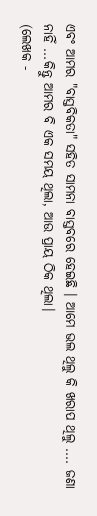ଏବଂ ଆମର "ବାସ୍ତବିକତା" ସହିତ ସାମନା ବାସ୍ତବରେ ହେଇଛି । ଆମେ ଭଲ ଥିଲୁ କି ଖରାପ ଥିଲୁ .... ଜଣା ନାହିଁ ...କିନ୍ତୁ ଆମର ବି ଏକ ସମୟ ଥିଲା, ଆଉ ପ୍ରାୟ ଠିକ ଥିଲା।
(ଲେଖକ -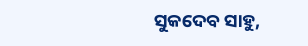ସୁକଦେବ ସାହୁ,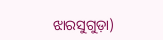ଝାରସୁଗୁଡ଼ା)